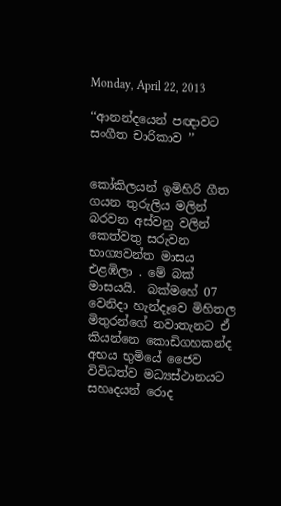Monday, April 22, 2013

‘‘ආනන්දයෙන් පඥාවට සංගීත චාරිකාව ’’


කෝකිලයන් ඉමිහිරි ගීත ගයන තුරුලිය මලින් බරවන අස්වනු වලින් කෙත්වතු සරුවන භාග්‍යවන්ත මාසය එළඹිලා . මේ බක් මාසයයි.  බක්මහේ 07 වෙනිදා හැන්දෑවෙ මිහිතල මිතුරන්ගේ නවාතැනට ඒ කියන්නෙ කොඩිගහකන්ද අභය භුමියේ ජෛව විවිධත්ව මධ්‍යස්ථානයට සහෘදයන් රොද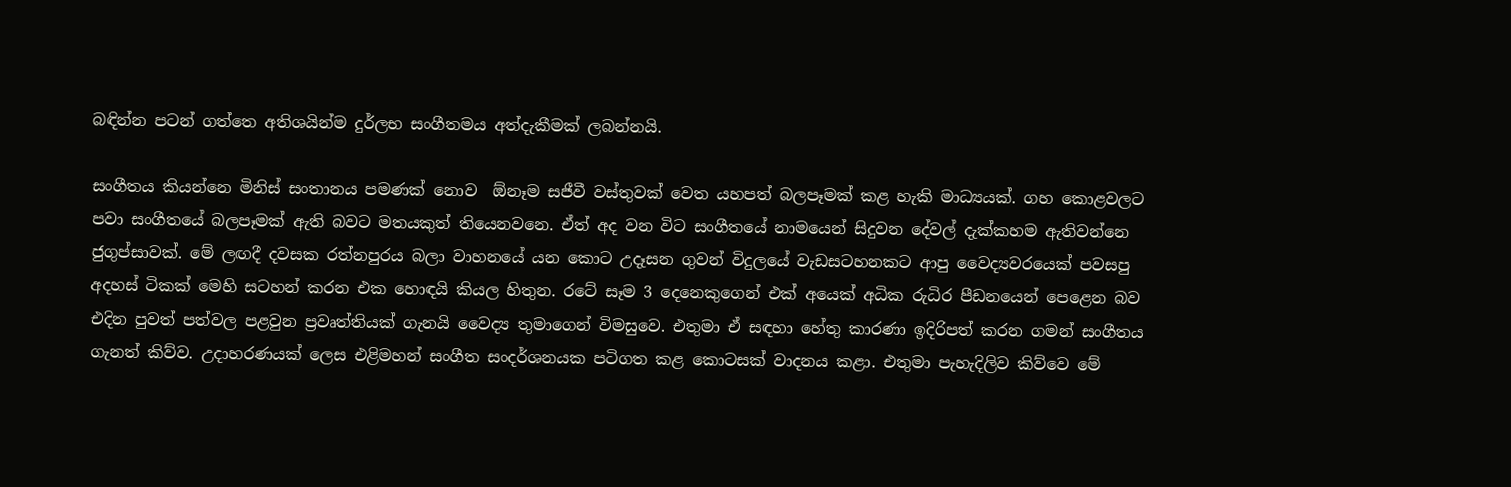බඳින්න පටන් ගත්තෙ අතිශයින්ම දුර්ලභ සංගීතමය අත්දැකීමක් ලබන්නයි.

සංගීතය කියන්නෙ මිනිස් සංතානය පමණක් නොව  ඕනෑම සජීවී වස්තුවක් වෙත යහපත් බලපෑමක් කළ හැකි මාධ්‍යයක්. ගහ කොළවලට පවා සංගීතයේ බලපෑමක් ඇති බවට මතයකුත් තියෙනවනෙ. ඒත් අද වන විට සංගීතයේ නාමයෙන් සිදුවන දේවල් දැක්කහම ඇතිවන්නෙ ජුගුප්සාවක්. මේ ලඟදී දවසක රත්නපුරය බලා වාහනයේ යන කොට උදෑසන ගුවන් විදුලයේ වැඩසටහනකට ආපු වෛද්‍යවරයෙක් පවසපු අදහස් ටිකක් මෙහි සටහන් කරන එක හොඳයි කියල හිතුන. රටේ සෑම 3 දෙනෙකුගෙන් එක් අයෙක් අධික රුධිර පීඩනයෙන් පෙළෙන බව එදින පුවත් පත්වල පළවුන ප්‍රවෘත්තියක් ගැනයි වෛද්‍ය තුමාගෙන් විමසුවෙ. එතුමා ඒ සඳහා හේතු කාරණා ඉදිරිපත් කරන ගමන් සංගීතය ගැනත් කිව්ව. උදාහරණයක් ලෙස එළිමහන් සංගීත සංදර්ශනයක පටිගත කළ කොටසක් වාදනය කළා. එතුමා පැහැදිලිව කිව්වෙ මේ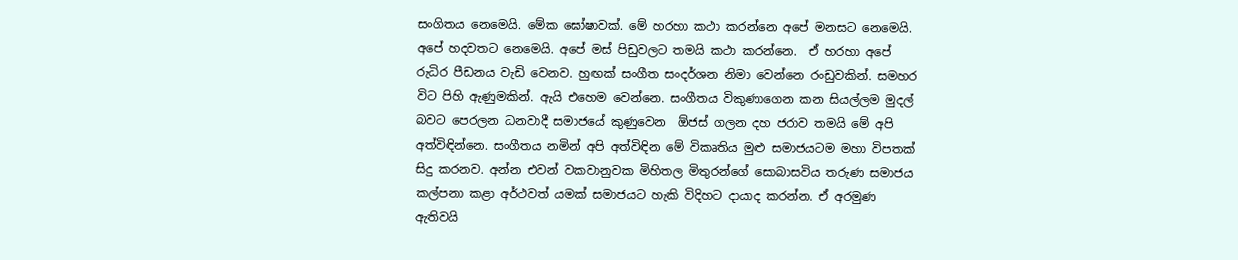සංගිතය නෙමෙයි. මේක ඝෝෂාවක්. මේ හරහා කථා කරන්නෙ අපේ මනසට නෙමෙයි. අපේ හදවතට නෙමෙයි. අපේ මස් පිඩුවලට තමයි කථා කරන්නෙ.  ඒ හරහා අපේ රුධිර පීඩනය වැඩි වෙනව. හුඟක් සංගීත සංදර්ශන නිමා වෙන්නෙ රංඩුවකින්. සමහර විට පිහි ඇණුමකින්. ඇයි එහෙම වෙන්නෙ. සංගීතය විකුණාගෙන කන සියල්ලම මුදල් බවට පෙරලන ධනවාදී සමාජයේ කුණුවෙන  ඕජස් ගලන දහ ජරාව තමයි මේ අපි අත්විඳින්නෙ. සංගීතය නමින් අපි අත්විඳින මේ විකෘතිය මුළු සමාජයටම මහා විපතක් සිදු කරනව. අන්න එවන් වකවානුවක මිහිතල මිතුරන්ගේ සොබාසවිය තරුණ සමාජය කල්පනා කළා අර්ථවත් යමක් සමාජයට හැකි විදිහට දායාද කරන්න. ඒ අරමුණ ඇතිවයි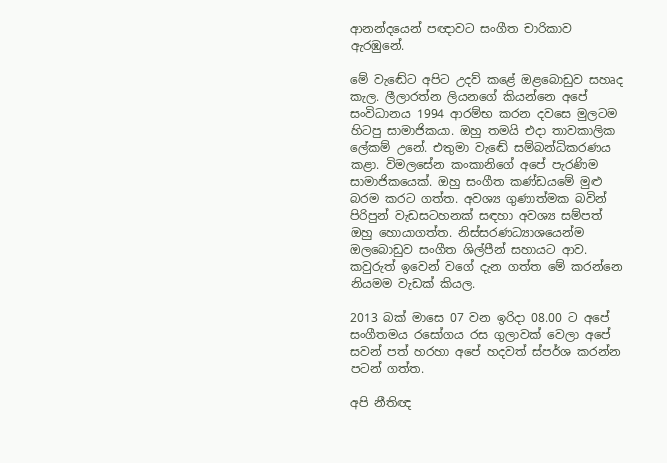ආනන්දයෙන් පඥාවට සංගීත චාරිකාව ඇරඹුනේ.

මේ වැඬේට අපිට උදව් කළේ ඔළබොඩුව සහෘද කැල. ලීලාරත්න ලියනගේ කියන්නෙ අපේ සංවිධානය 1994 ආරම්භ කරන දවසෙ මුලටම හිටපු සාමාජිකයා. ඔහු තමයි එදා තාවකාලික ලේකම් උනේ. එතුමා වැඬේ සම්බන්ධිකරණය කළා. විමලසේන කංකානිගේ අපේ පැරණිම සාමාජිකයෙක්. ඔහු සංගීත කණ්ඩයමේ මුළු බරම කරට ගත්ත. අවශ්‍ය ගුණාත්මක බවින් පිරිපුන් වැඩසටහනක් සඳහා අවශ්‍ය සම්පත් ඔහු හොයාගත්ත. නිස්සරණධ්‍යාශයෙන්ම ඔලබොඩුව සංගීත ශිල්පීන් සහායට ආව. කවුරුත් ඉවෙන් වගේ දැන ගත්ත මේ කරන්නෙ නියමම වැඩක් කියල.

2013 බක් මාසෙ 07 වන ඉරිදා 08.00 ට අපේ සංගීතමය රසෝගය රස ගුලාවක් වෙලා අපේ සවන් පත් හරහා අපේ හදවත් ස්පර්ශ කරන්න පටන් ගත්ත.

අපි නීතිඥ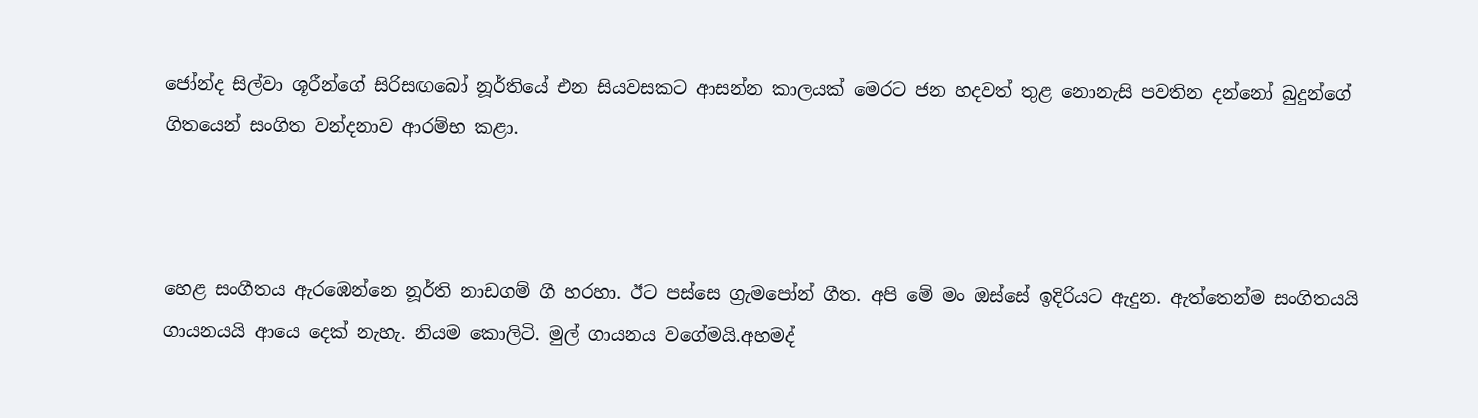ජෝන්ද සිල්වා ශූරීන්ගේ සිරිසඟබෝ නූර්තියේ එන සියවසකට ආසන්න කාලයක් මෙරට ජන හදවත් තුළ නොනැසි පවතින දන්නෝ බුදුන්ගේ ගිතයෙන් සංගිත වන්දනාව ආරම්භ කළා.



හෙළ සංගීතය ඇරඹෙන්නෙ නූර්ති නාඩගම් ගී හරහා. ඊට පස්සෙ ග්‍රැමපෝන් ගීත. අපි මේ මං ඔස්සේ ඉදිරියට ඇදුන. ඇත්තෙන්ම සංගිතයයි ගායනයයි ආයෙ දෙක් නැහැ. නියම කොලිටි. මුල් ගායනය වගේමයි.අහමද්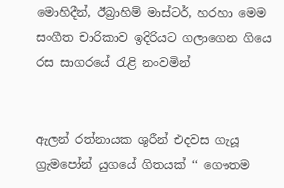මොහිදීන්, ඊබ්‍රාහිම් මාස්ටර්, හරහා මෙම සංගීත චාරිකාව ඉදිරියට ගලාගෙන ගියෙ රස සාගරයේ රැළි නංවමින්


ඇලන් රත්නායක ශුරීන් එදවස ගැයූ ග්‍රැමපෝන් යුගයේ ගිතයක් ‘‘ ගෞතම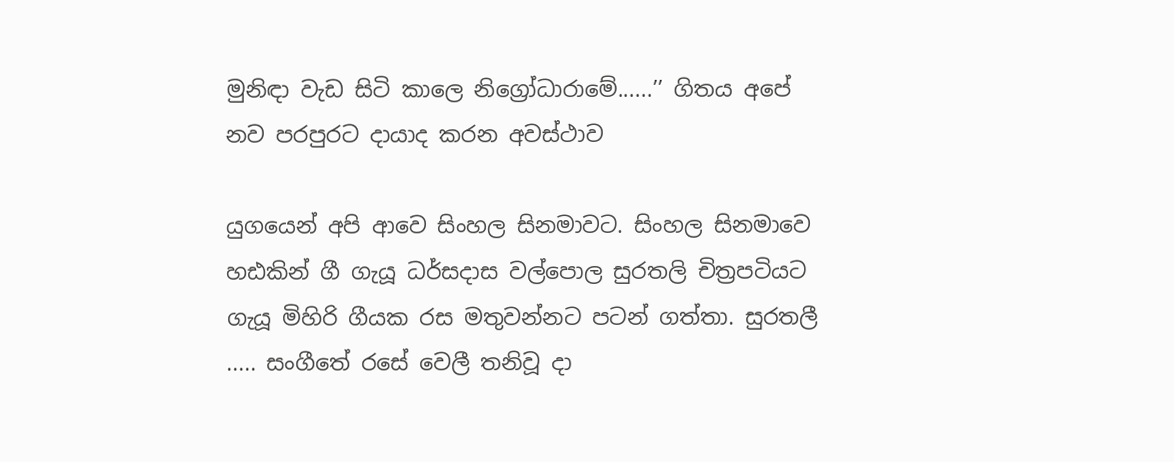මුනිඳා වැඩ සිටි කාලෙ නිග්‍රෝධාරාමේ......’’ ගිතය අපේ නව පරපුරට දායාද කරන අවස්ථාව

යුගයෙන් අපි ආවෙ සිංහල සිනමාවට. සිංහල සිනමාවෙ හඪකින් ගී ගැයූ ධර්සදාස වල්පොල සුරතලි චිත්‍රපටියට ගැයූ මිහිරි ගීයක රස මතුවන්නට පටන් ගත්තා. සුරතලී ..... සංගීතේ රසේ වෙලී තනිවූ දා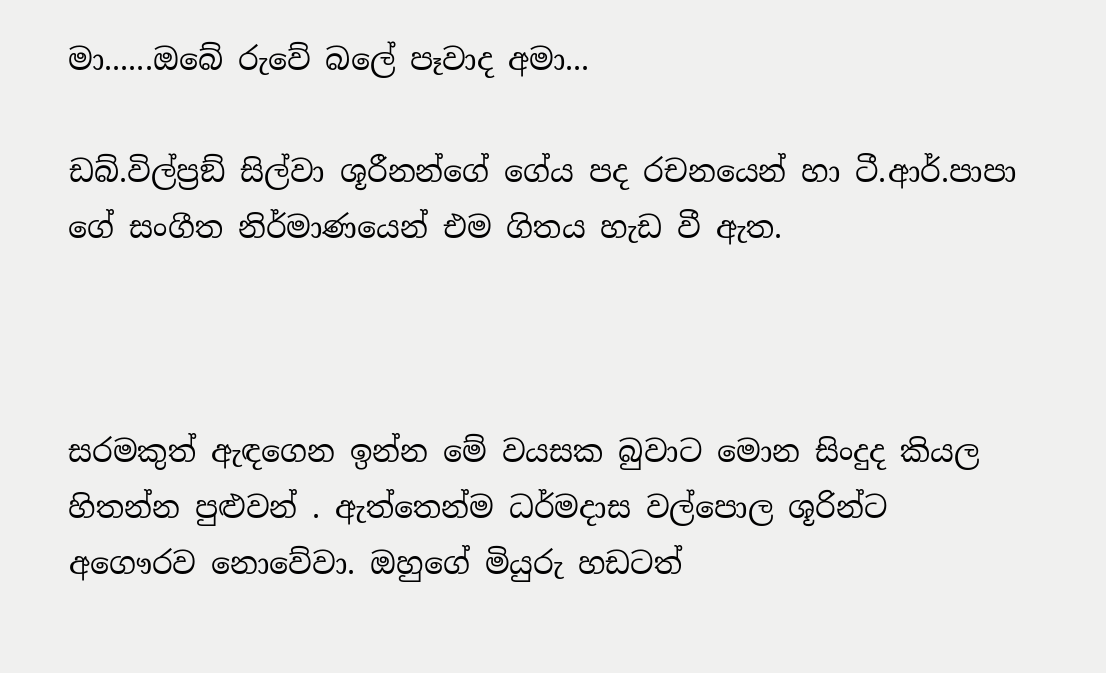මා......ඔබේ රුවේ බලේ පෑවාද අමා...

ඩබ්.විල්ප්‍රඞ් සිල්වා ශූරීනන්ගේ ගේය පද රචනයෙන් හා ටී.ආර්.පාපා ගේ සංගීත නිර්මාණයෙන් එම ගිතය හැඩ වී ඇත.



සරමකුත් ඇඳගෙන ඉන්න මේ වයසක බුවාට මොන සිංදුද කියල හිතන්න පුළුවන් . ඇත්තෙන්ම ධර්මදාස වල්පොල ශූරින්ට අගෞරව නොවේවා. ඔහුගේ මියුරු හඩටත්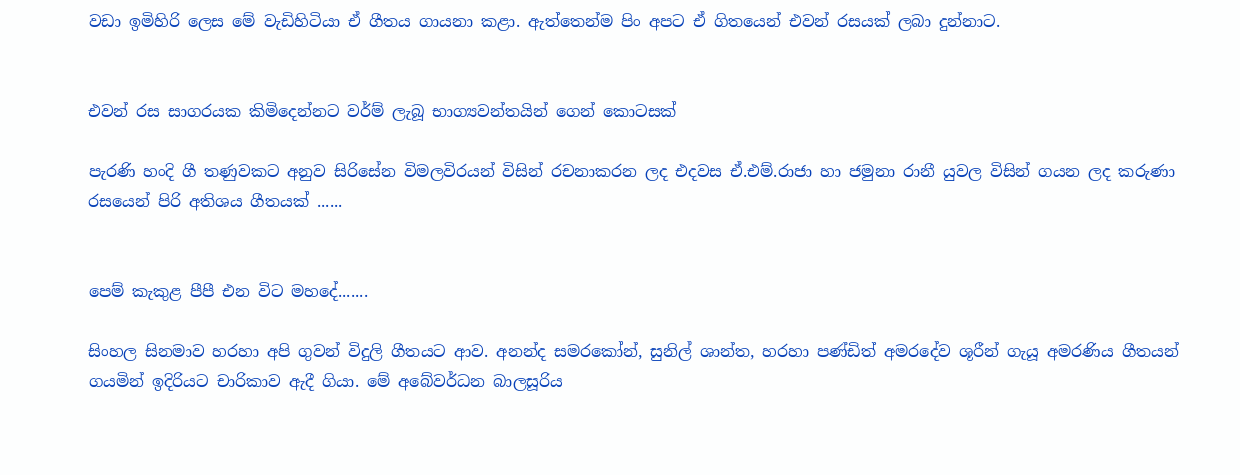වඩා ඉමිහිරි ලෙස මේ වැඩිහිටියා ඒ ගීතය ගායනා කළා. ඇත්තෙන්ම පිං අපට ඒ ගිතයෙන් එවන් රසයක් ලබා දුන්නාට.


එවන් රස සාගරයක කිමිදෙන්නට වර්ම් ලැබූ භාග්‍යවන්තයින් ගෙන් කොටසක්

පැරණි හංදි ගී තණුවකට අනුව සිරිසේන විමලවිරයන් විසින් රචනාකරන ලද එදවස ඒ.එම්.රාජා හා ජමුනා රානී යුවල විසින් ගයන ලද කරුණා රසයෙන් පිරි අතිශය ගීතයක් ......


පෙම් කැකුළ පීපී එන විට මහදේ.......

සිංහල සිනමාව හරහා අපි ගුවන් විදුලි ගීතයට ආව. අනන්ද සමරකෝන්, සුනිල් ශාන්ත, හරහා පණ්ඩිත් අමරදේව ශූරීන් ගැයූ අමරණිය ගීතයන් ගයමින් ඉදිරියට චාරිකාව ඇදී ගියා. මේ අබේවර්ධන බාලසූරිය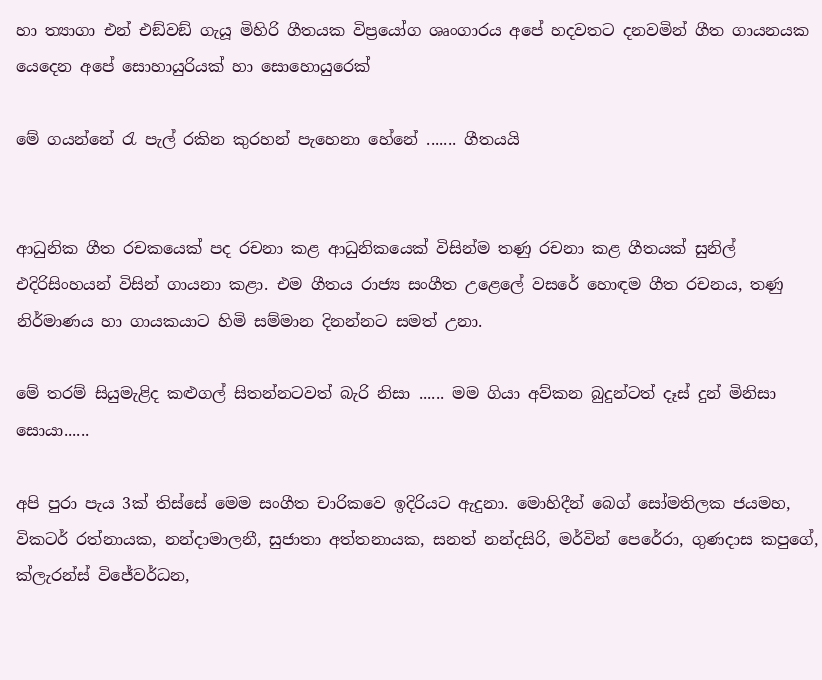හා ත්‍යාගා එන් එඞ්වඞ් ගැයූ මිහිරි ගීතයක විප්‍රයෝග ශෘංගාරය අපේ හදවතට දනවමින් ගීත ගායනයක යෙදෙන අපේ සොහායුරියක් හා සොහොයුරෙක්

මේ ගයන්නේ රැ පැල් රකින කුරහන් පැහෙනා හේනේ ....... ගීතයයි


ආධුනික ගීත රචකයෙක් පද රචනා කළ ආධුනිකයෙක් විසින්ම තණු රචනා කළ ගීතයක් සුනිල් එදිරිසිංහයන් විසින් ගායනා කළා. එම ගීතය රාජ්‍ය සංගීත උළෙලේ වසරේ හොඳම ගීත රචනය, තණු නිර්මාණය හා ගායකයාට හිමි සම්මාන දිනන්නට සමත් උනා.

මේ තරම් සියුමැළිද කළුගල් සිතන්නටවත් බැරි නිසා ...... මම ගියා අව්කන බුදුන්ටත් දෑස් දුන් මිනිසා සොයා......

අපි පුරා පැය 3ක් තිස්සේ මෙම සංගීත චාරිකවෙ ඉදිරියට ඇදුනා. මොහිදීන් බෙග් සෝමතිලක ජයමහ, විකටර් රත්නායක, නන්දාමාලනී, සුජාතා අත්තනායක, සනත් නන්දසිරි, මර්වින් පෙරේරා, ගුණදාස කපුගේ, ක්ලැරන්ස් විජේවර්ධන,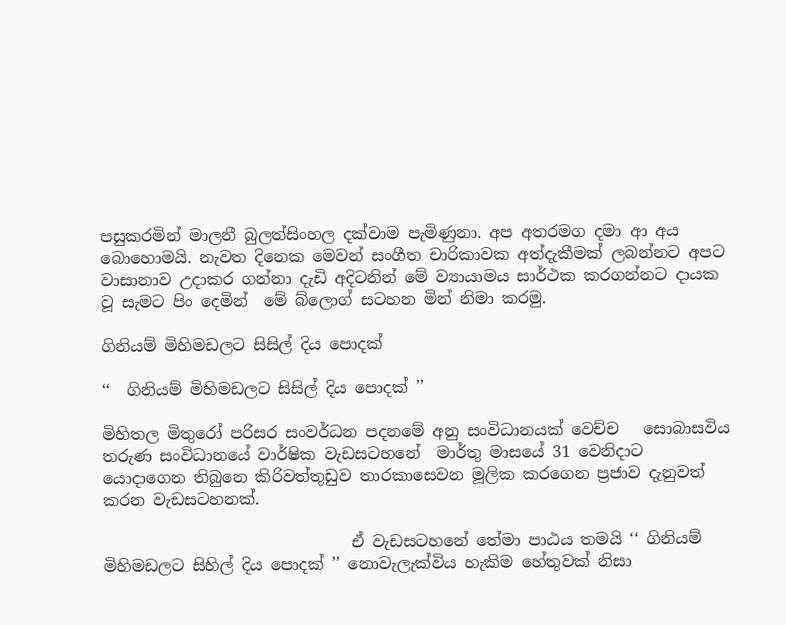පසුකරමින් මාලනී බුලත්සිංහල දක්වාම පැමිණුනා. අප අතරමග දමා ආ අය බොහොමයි. නැවත දිනෙක මෙවන් සංගීත චාරිකාවක අත්දැකීමක් ලබන්නට අපට වාසානාව උදාකර ගන්නා දැඩි අදිටනින් මේ ව්‍යායාමය සාර්ථක කරගන්නට දායක වූ සැමට පිං දෙමින්  මේ බ්ලොග් සටහන මින් නිමා කරමු.

ගිනියම් මිහිමඩලට සිසිල් දිය පොදක්

‘‘  ගිනියම් මිහිමඩලට සිසිල් දිය පොදක් ’’

මිහිතල මිතුරෝ පරිසර සංවර්ධන පදනමේ අනු සංවිධානයක් වෙච්ච   සොබාසවිය තරුණ සංවිධානයේ වාර්ෂික වැඩසටහනේ  මාර්තු මාසයේ 31 වෙනිදාට යොදාගෙන තිබුනෙ කිරිවත්තුඩුව තාරකාසෙවන මූලික කරගෙන ප්‍රජාව දැනුවත් කරන වැඩසටහනක්.

                               ඒ වැඩසටහනේ තේමා පාඨය තමයි ‘‘ ගිනියම් මිහිමඩලට සිහිල් දිය පොදක් ’’ නොවැලැක්විය හැකිම හේතුවක් නිසා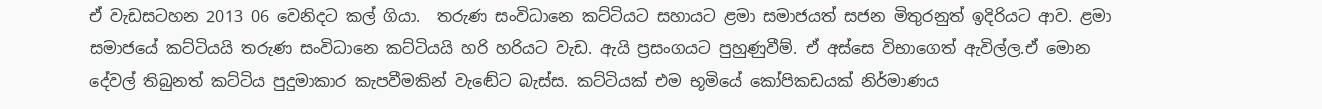ඒ වැඩසටහන 2013 06 වෙනිදට කල් ගියා.  තරුණ සංවිධානෙ කට්ටියට සහායට ළමා සමාජයත් සජන මිතුරනුත් ඉදිරියට ආව. ළමා සමාජයේ කට්ටියයි තරුණ සංවිධානෙ කට්ටියයි හරි හරියට වැඩ. ඇයි ප්‍රසංගයට පුහුණුවීම්. ඒ අස්සෙ විභාගෙත් ඇවිල්ල.ඒ මොන දේවල් තිබුනත් කට්ටිය පුදුමාකාර කැපවීමකින් වැඬේට බැස්ස. කට්ටියක් එම භූමියේ කෝපිකඩයක් නිර්මාණය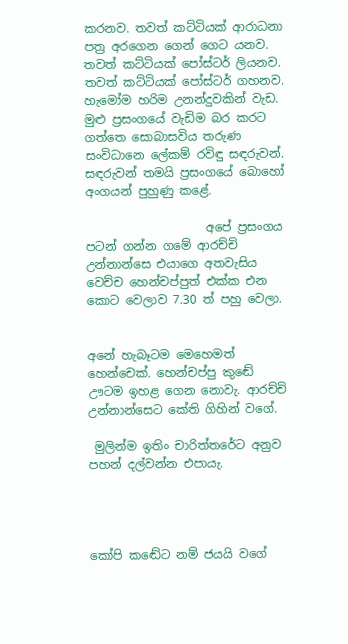කරනව. තවත් කට්ටියක් ආරාධනා පත්‍ර අරගෙන ගෙන් ගෙට යනව. තවත් කට්ටියක් පෝස්ටර් ලියනව. තවත් කට්ටියක් පෝස්ටර් ගහනව. හැමෝම හරිම උනන්දුවකින් වැඩ. මුළු ප්‍රසංගයේ වැඩිම බර කරට ගත්තෙ සොබාසවිය තරුණ සංවිධානෙ ලේකම් රවිඳු සඳරුවන්. සඳරුවන් තමයි ප්‍රසංගයේ බොහෝ අංගයන් පුහුණු කළේ.

                    අපේ ප්‍රසංගය පටන් ගන්න ගමේ ආරච්චි උන්නාන්සෙ එයාගෙ අතවැසිය වෙච්ච හෙන්චප්පුත් එක්ක එන කොට වෙලාව 7.30 ත් පහු වෙලා.


අනේ හැබෑටම මෙහෙමත් හෙන්චෙක්. හෙන්චප්පු කුඬේ ඌටම ඉහළ ගෙන නොවැ. ආරච්චි උන්නාන්සෙට කේති ගිහින් වගේ.

 මුලින්ම ඉතිං චාරිත්තරේට අනුව පහන් දල්වන්න එපායැ.




කෝපි කඬේට නම් ජයයි වගේ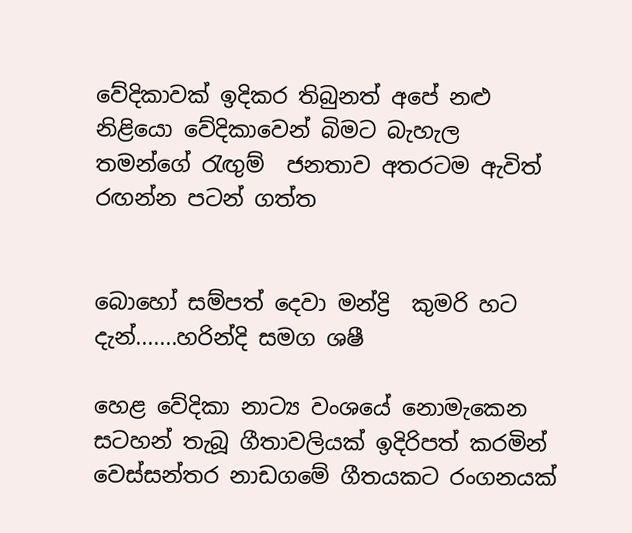වේදිකාවක් ඉදිකර තිබුනත් අපේ නළු නිළියො වේදිකාවෙන් බිමට බැහැල තමන්ගේ රැඟුම්  ජනතාව අතරටම ඇවිත් රඟන්න පටන් ගත්ත


බොහෝ සම්පත් දෙවා මන්ද්‍රි  කුමරි හට දැන්.......හරින්දි සමග ශෂී

හෙළ වේදිකා නාට්‍ය වංශයේ නොමැකෙන සටහන් තැබූ ගීතාවලියක් ඉදිරිපත් කරමින් වෙස්සන්තර නාඩගමේ ගීතයකට රංගනයක්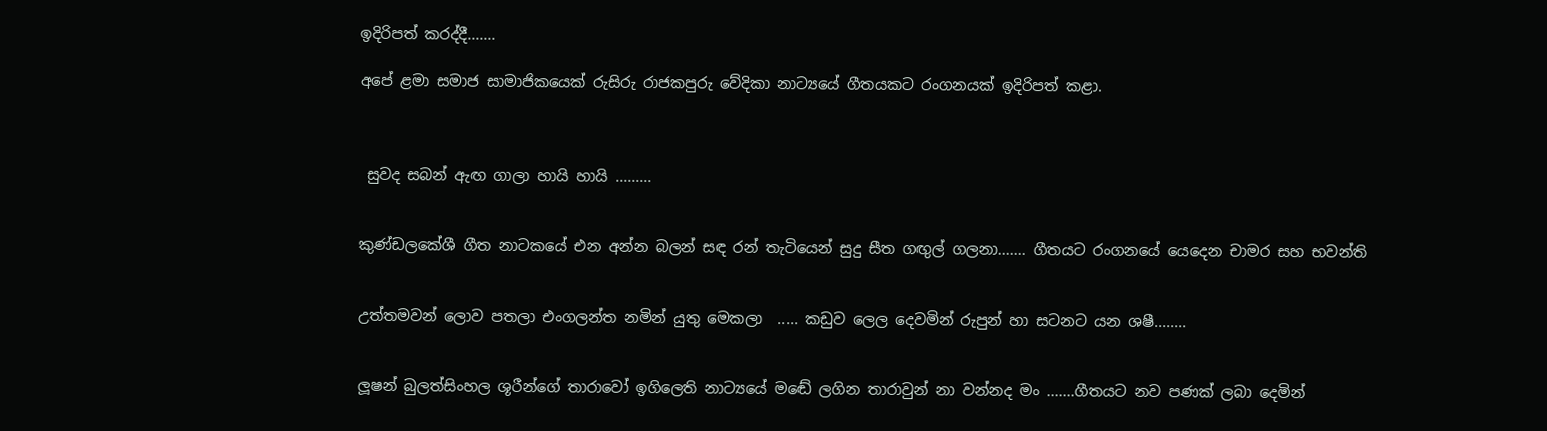ඉදිරිපත් කරද්දී.......

අපේ ළමා සමාජ සාමාජිකයෙක් රුසිරු රාජකපුරු වේදිකා නාට්‍යයේ ගීතයකට රංගනයක් ඉදිරිපත් කළා.



 සුවද සබන් ඇඟ ගාලා හායි හායි .........


කුණ්ඩලකේශී ගීත නාටකයේ එන අන්න බලන් සඳ රන් තැටියෙන් සුදු සීත ගඟුල් ගලනා....... ගීතයට රංගනයේ යෙදෙන චාමර සහ භවන්ති


උත්තමවන් ලොව පතලා එංගලන්ත නමින් යුතු මෙකලා  ..... කඩුව ලෙල දෙවමින් රුපුන් හා සටනට යන ශෂී........


ලූෂන් බුලත්සිංහල ශූරීන්ගේ තාරාවෝ ඉගිලෙති නාට්‍යයේ මඬේ ලගින තාරාවුන් නා වන්නද මං .......ගීතයට නව පණක් ලබා දෙමින්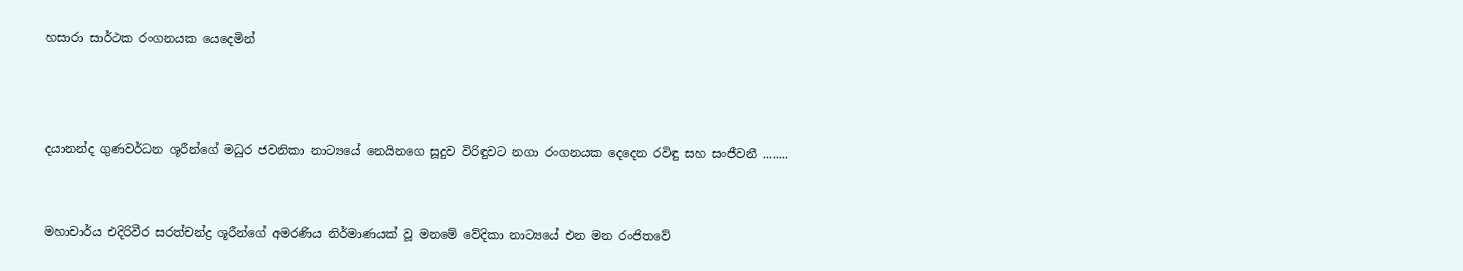හසාරා සාර්ථක රංගනයක යෙදෙමින්



දයානන්ද ගුණවර්ධන ශූරීන්ගේ මධුර ජවනිකා නාට්‍යයේ නෙයිනගෙ සූදුව විරිඳුවට නගා රංගනයක දෙදෙන රවිඳු සහ සංජීවනී ........


මහාචාර්ය එදිරිවීර සරත්චන්ද්‍ර ශූරීන්ගේ අමරණිය නිර්මාණයක් වූ මනමේ වේදිකා නාට්‍යයේ එන මන රංජිතවේ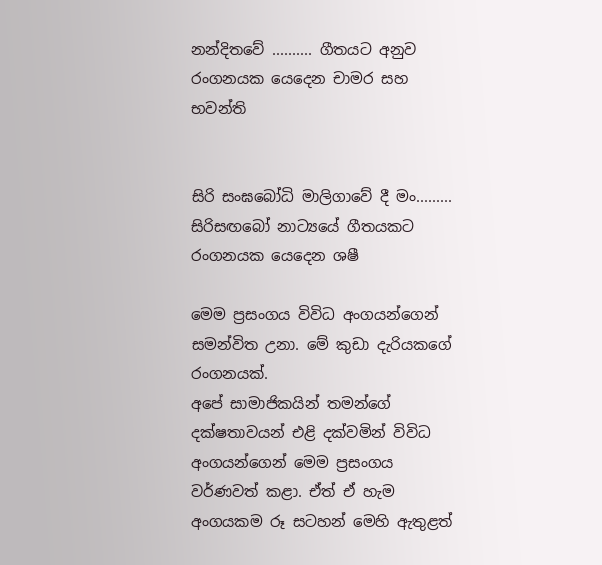නන්දිතවේ .......... ගීතයට අනුව රංගනයක යෙදෙන චාමර සහ භවන්ති


සිරි සංඝබෝධි මාලිගාවේ දී මං......... සිරිසඟබෝ නාට්‍යයේ ගීතයකට රංගනයක යෙදෙන ශෂී

මෙම ප්‍රසංගය විවිධ අංගයන්ගෙන් සමන්විත උනා. මේ කුඩා දැරියකගේ රංගනයක්.
අපේ සාමාජිකයින් තමන්ගේ දක්ෂතාවයන් එළි දක්වමින් විවිධ අංගයන්ගෙන් මෙම ප්‍රසංගය වර්ණවත් කළා. ඒත් ඒ හැම අංගයකම රූ සටහන් මෙහි ඇතුළත්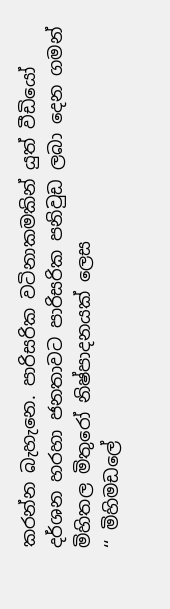කරන්න බැහැනෙ. පාරිසරික වටිනාකමකින් යුත් වීඩියෝ දර්ශන හරහා ජනතාවට පාරිසරික පනිවුඩ ලබා දෙන ගමන් මිහිතල මිතුරෝ නිෂ්පාදනයක් ලෙස                               ‘‘ මිහිමඩලේ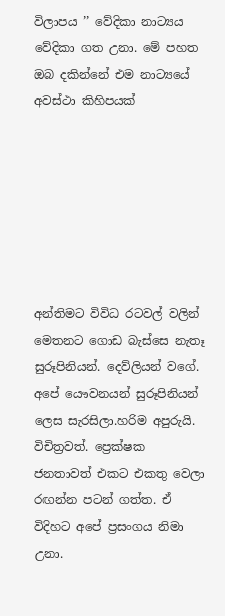විලාපය ’’ වේදිකා නාට්‍යය වේදිකා ගත උනා. මේ පහත ඔබ දකින්නේ එම නාට්‍යයේ අවස්ථා කිහිපයක්







අන්තිමට විවිධ රටවල් වලින් මෙතනට ගොඩ බැස්සෙ නැතෑ සුරූපිනියන්. දෙව්ලියන් වගේ. අපේ යෞවනයන් සුරූපිනියන් ලෙස සැරසිලා.හරිම අපුරුයි. විචිත්‍රවත්. ප්‍රෙක්ෂක ජනතාවත් එකට එකතු වෙලා රඟන්න පටන් ගත්ත. ඒ විදිහට අපේ ප්‍රසංගය නිමා උනා.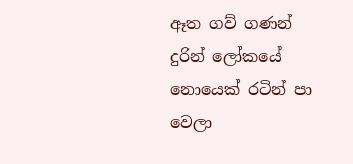ඈත ගව් ගණන් දුරින් ලෝකයේ නොයෙක් රටින් පා වෙලා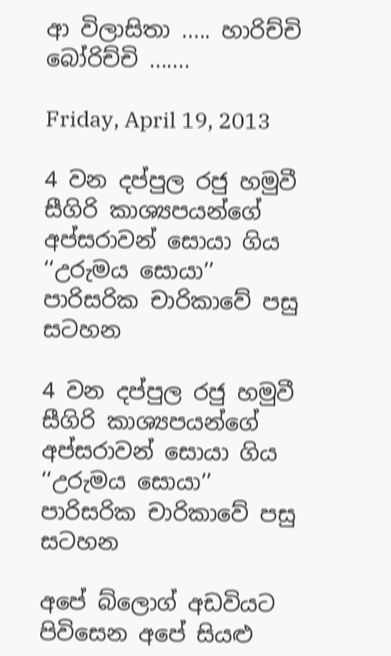ආ විලාසිතා ..... හාරිච්චි බෝරිච්චි .......

Friday, April 19, 2013

4 වන දප්පුල රජු හමුවී සීගිරි කාශ්‍යපයන්ගේ අප්සරාවන් සොයා ගිය ‘‘උරුමය සොයා’’ පාරිසරික චාරිකාවේ පසු සටහන

4 වන දප්පුල රජු හමුවී සීගිරි කාශ්‍යපයන්ගේ අප්සරාවන් සොයා ගිය ‘‘උරුමය සොයා’’ පාරිසරික චාරිකාවේ පසු සටහන

අපේ බ්ලොග් අඩවියට පිවිසෙන අපේ සියළු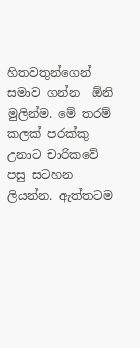හිතවතුන්ගෙන් සමාව ගන්න  ඕනි මුලින්ම. මේ තරම් කලක් පරක්කු උනාට චාරිකවේ පසු සටහන ලියන්න. ඇත්තටම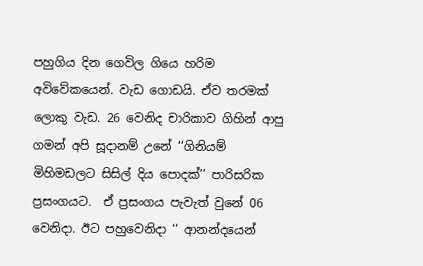පහුගිය දින ගෙවිල ගියෙ හරිම අවිවේකයෙන්. වැඩ ගොඩයි. ඒව තරමක් ලොකු වැඩ. 26 වෙනිද චාරිකාව ගිහින් ආපු ගමන් අපි සූදානම් උනේ ‘‘ගිනියම් මිහිමඩලට සිසිල් දිය පොදක්’’ පාරිසරික ප්‍රසංගයට.  ඒ ප්‍රසංගය පැවැත් වුනේ 06 වෙනිදා. ඊට පහුවෙනිදා ‘‘ ආනන්දයෙන්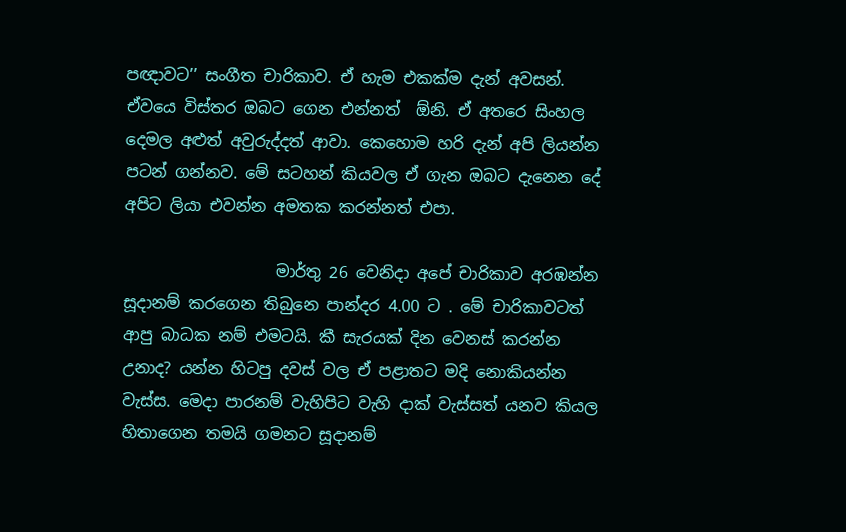පඥාවට’’ සංගීත චාරිකාව. ඒ හැම එකක්ම දැන් අවසන්.  ඒවයෙ විස්තර ඔබට ගෙන එන්නත්  ඕනි. ඒ අතරෙ සිංහල  දෙමල අළුත් අවුරුද්දත් ආවා. කෙහොම හරි දැන් අපි ලියන්න පටන් ගන්නව. මේ සටහන් කියවල ඒ ගැන ඔබට දැනෙන දේ අපිට ලියා එවන්න අමතක කරන්නත් එපා.

                   මාර්තු 26 වෙනිදා අපේ චාරිකාව අරඹන්න සූදානම් කරගෙන තිබුනෙ පාන්දර 4.00 ට . මේ චාරිකාවටත් ආපු බාධක නම් එමටයි. කී සැරයක් දින වෙනස් කරන්න උනාද? යන්න හිටපු දවස් වල ඒ පළාතට මදි නොකියන්න වැස්ස. මෙදා පාරනම් වැහිපිට වැහි දාක් වැස්සත් යනව කියල හිතාගෙන තමයි ගමනට සූදානම්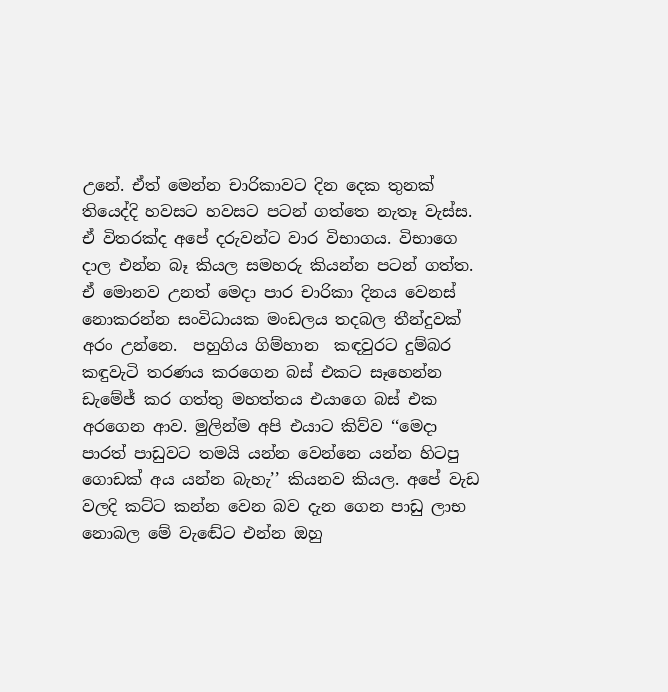උනේ. ඒත් මෙන්න චාරිකාවට දින දෙක තුනක් තියෙද්දි හවසට හවසට පටන් ගත්තෙ නැතෑ වැස්ස. ඒ විතරක්ද අපේ දරුවන්ට වාර විභාගය. විභාගෙ දාල එන්න බෑ කියල සමහරු කියන්න පටන් ගත්ත. ඒ මොනව උනත් මෙදා පාර චාරිකා දිනය වෙනස්  නොකරන්න සංවිධායක මංඩලය තදබල තීන්දුවක් අරං උන්නෙ.  පහුගිය ගිම්හාන  කඳවුරට දුම්බර කඳුවැටි තරණය කරගෙන බස් එකට සෑහෙන්න ඩැමේජ් කර ගත්තු මහත්තය එයාගෙ බස් එක අරගෙන ආව. මුලින්ම අපි එයාට කිව්ව ‘‘මෙදා පාරත් පාඩුවට තමයි යන්න වෙන්නෙ යන්න හිටපු ගොඩක් අය යන්න බැහැ’’ කියනව කියල. අපේ වැඩ වලදි කට්ට කන්න වෙන බව දැන ගෙන පාඩු ලාභ නොබල මේ වැඬේට එන්න ඔහු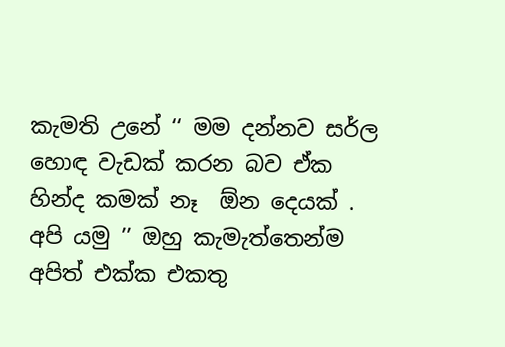කැමති උනේ ‘‘ මම දන්නව සර්ල හොඳ වැඩක් කරන බව ඒක හින්ද කමක් නෑ  ඕන දෙයක් . අපි යමු ’’ ඔහු කැමැත්තෙන්ම අපිත් එක්ක එකතු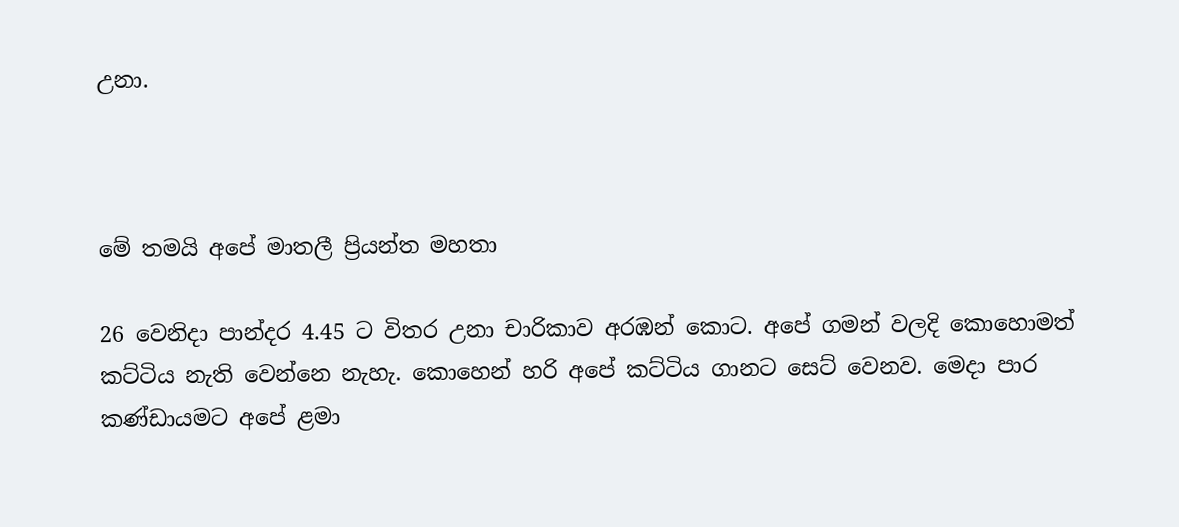උනා.



මේ තමයි අපේ මාතලී ප්‍රියන්ත මහතා

26 වෙනිදා පාන්දර 4.45 ට විතර උනා චාරිකාව අරඹන් කොට. අපේ ගමන් වලදි කොහොමත් කට්ටිය නැති වෙන්නෙ නැහැ. කොහෙන් හරි අපේ කට්ටිය ගානට සෙට් වෙනව. මෙදා පාර කණ්ඩායමට අපේ ළමා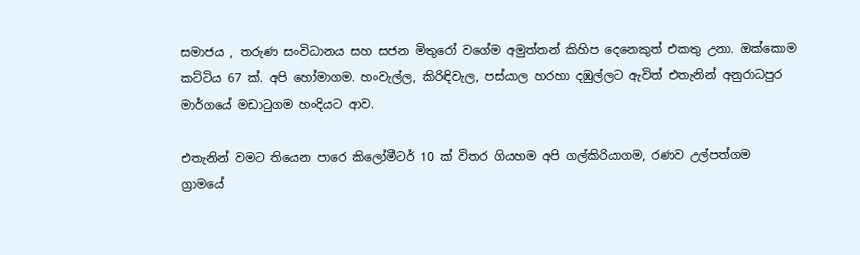සමාජය , තරුණ සංවිධානය සහ සජන මිතුරෝ වගේම අමුත්තන් කිහිප දෙනෙකුත් එකතු උනා. ඔක්කොම කට්ටිය 67 ක්. අපි හෝමාගම. හංවැල්ල, කිරිඳිවැල, පස්යාල හරහා දඹුල්ලට ඇවිත් එතැනින් අනුරාධපුර මාර්ගයේ මඩාටුගම හංදියට ආව.

එතැනින් වමට තියෙන පාරෙ කිලෝමීටර් 10 ක් විතර ගියහම අපි ගල්කිරියාගම, රණව උල්පත්ගම ග්‍රාමයේ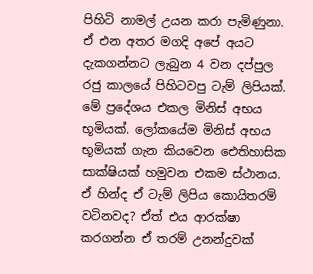පිහිටි නාමල් උයන කරා පැමිණුනා. ඒ එන අතර මගදි අපේ අයට දැකගන්නට ලැබුන 4 වන දප්පුල රජු කාලයේ පිහිටවපු ටැම් ලිපියක්. මේ ප්‍රදේශය එකල මිනිස් අභය භූමියක්. ලෝකයේම මිනිස් අභය භූමියක් ගැන කියවෙන ඓතිහාසික සාක්ෂියක් හමුවන එකම ස්ථානය. ඒ හින්ද ඒ ටැම් ලිපිය කොයිතරම් වටිනවද? ඒත් එය ආරක්ෂා කරගන්න ඒ තරම් උනන්දුවක්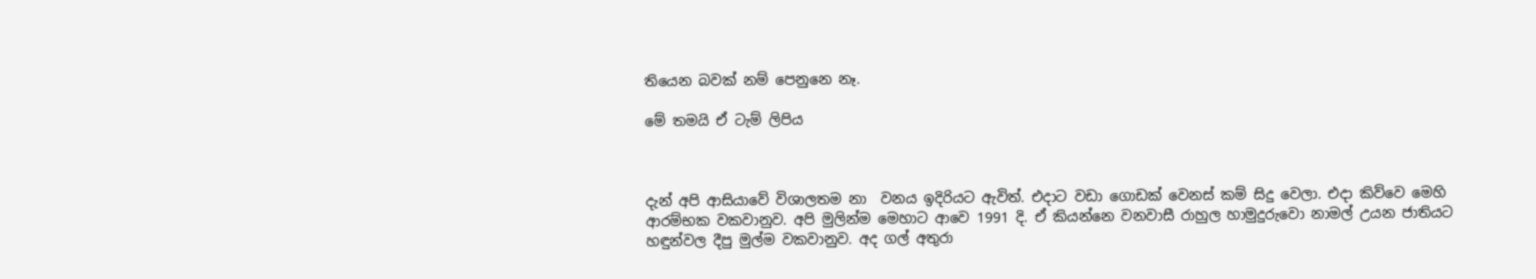තියෙන බවක් නම් පෙනුනෙ නෑ.

මේ තමයි ඒ ටැම් ලිපිය



දැන් අපි ආසියාවේ විශාලතම නා  වනය ඉදිරියට ඇවිත්. එදාට වඩා ගොඩක් වෙනස් කම් සිදු වෙලා. එදා කිව්වෙ මෙහි ආරම්භක වකවානුව. අපි මුලින්ම මෙහාට ආවෙ 1991 දි. ඒ කියන්නෙ වනවාසී රාහුල හාමුදුරුවො නාමල් උයන ජාතියට හඳුන්වල දීපු මුල්ම වකවානුව. අද ගල් අතුරා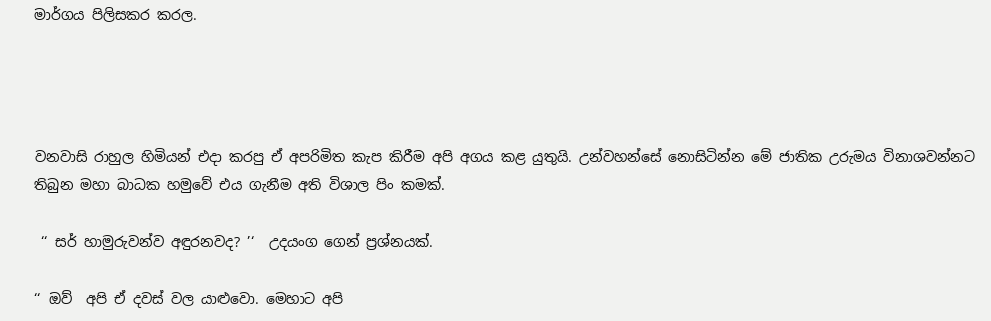මාර්ගය පිලිසකර කරල.




වනවාසි රාහුල හිමියන් එදා කරපු ඒ අපරිමිත කැප කිරීම අපි අගය කළ යුතුයි. උන්වහන්සේ නොසිටින්න මේ ජාතික උරුමය විනාශවන්නට තිබුන මහා බාධක හමුවේ එය ගැනීම අති විශාල පිං කමක්.

 ‘‘ සර් හාමුරුවන්ව අඳුරනවද? ’‘  උදයංග ගෙන් ප්‍රශ්නයක්.

‘‘ ඔව්  අපි ඒ දවස් වල යාළුවො. මෙහාට අපි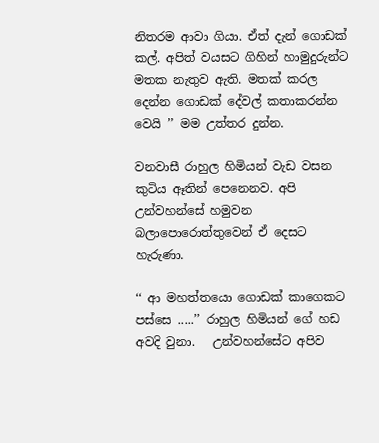නිතරම ආවා ගියා. ඒත් දැන් ගොඩක් කල්. අපිත් වයසට ගිහින් හාමුදුරුන්ට මතක නැතුව ඇති. මතක් කරල දෙන්න ගොඩක් දේවල් කතාකරන්න වෙයි ’’ මම උත්තර දුන්න.

වනවාසී රාහුල හිමියන් වැඩ වසන කුටිය ඈතින් පෙනෙනව. අපි උන්වහන්සේ හමුවන බලාපොරොත්තුවෙන් ඒ දෙසට හැරුණා.

‘‘ ආ මහත්තයො ගොඩක් කාගෙකට පස්සෙ .....’’ රාහුල හිමියන් ගේ හඩ අවදි වුනා.   උන්වහන්සේට අපිව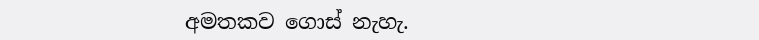අමතකව ගොස් නැහැ.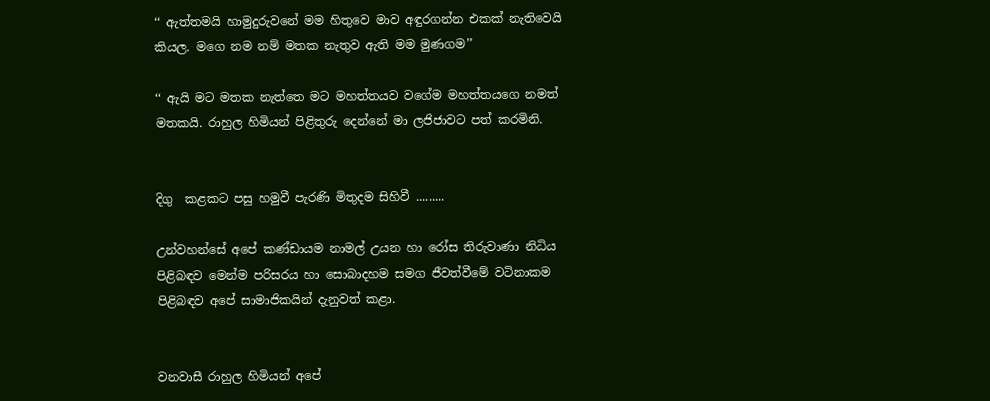‘‘ ඇත්තමයි හාමුදුරුවනේ මම හිතුවෙ මාව අඳුරගන්න එකක් නැතිවෙයි කියල. මගෙ නම නම් මතක නැතුව ඇති මම මුණගම’’

‘‘ ඇයි මට මතක නැත්තෙ මට මහත්තයව වගේම මහත්තයගෙ නමත් මතකයි. රාහුල හිමියන් පිළිතුරු දෙන්නේ මා ලජිජාවට පත් කරමිනි.


දිගු  කළකට පසු හමුවී පැරණි මිතුදම සිහිවී .........

උන්වහන්සේ අපේ කණ්ඩායම නාමල් උයන හා රෝස තිරුවාණා නිධිය  පිළිබඳව මෙන්ම පරිසරය හා සොබාදහම සමග ජීවත්වීමේ වටිනාකම පිළිබඳව අපේ සාමාජිකයින් දැනුවත් කළා.


වනවාසී රාහුල හිමියන් අපේ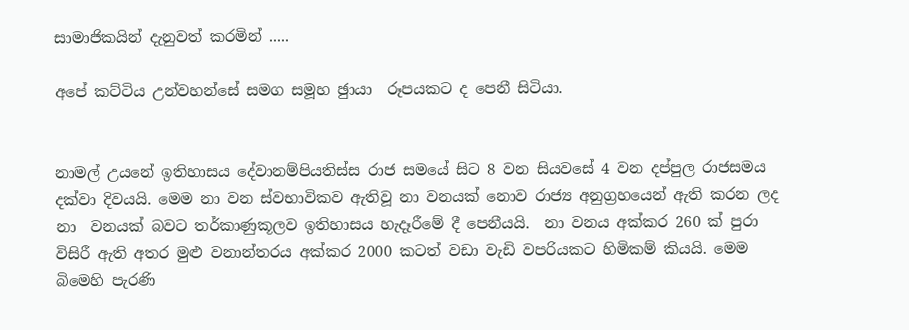සාමාජිකයින් දැනුවත් කරමින් .....

අපේ කට්ටිය උන්වහන්සේ සමග සමූහ ඡුායා  රූපයකට ද පෙනී සිටියා.


නාමල් උයනේ ඉතිහාසය දේවානම්පියතිස්ස රාජ සමයේ සිට 8 වන සියවසේ 4 වන දප්පුල රාජසමය දක්වා දිවයයි. මෙම නා වන ස්වභාවිකව ඇතිවූ නා වනයක් නොව රාජ්‍ය අනුග්‍රහයෙන් ඇති කරන ලද නා  වනයක් බවට තර්කාණුකූලව ඉතිහාසය හැදෑරීමේ දී පෙනීයයි.  නා වනය අක්කර 260 ක් පුරා විසිරී ඇති අතර මුළු වනාන්තරය අක්කර 2000 කටත් වඩා වැඩි වපරියකට හිමිකම් කියයි. මෙම බිමෙහි පැරණි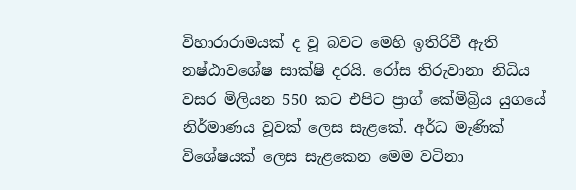විහාරාරාමයක් ද වූ බවට මෙහි ඉතිරිවී ඇති නෂ්ඨාවශේෂ සාක්ෂි දරයි. රෝස තිරුවානා නිධිය වසර මිලියන 550 කට එපිට ප්‍රාග් කේමිබ්‍රිය යුගයේ නිර්මාණය වූවක් ලෙස සැළකේ. අර්ධ මැණික් විශේෂයක් ලෙස සැළකෙන මෙම වටිනා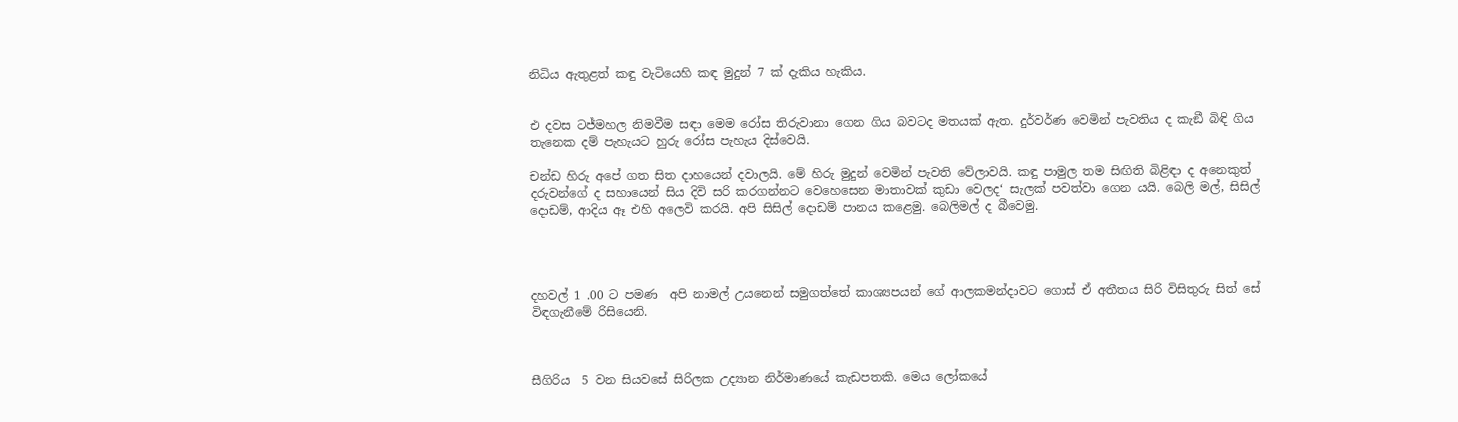නිධිය ඇතුළත් කඳු වැටියෙහි කඳ මුදුන් 7 ක් දැකිය හැකිය.


එ දවස ටජ්මහල නිමවීම සඳා මෙම රෝස තිරුවානා ගෙන ගිය බවටද මතයක් ඇත. දුර්වර්ණ වෙමින් පැවතිය ද කැඞී බිඳි ගිය තැනෙක දම් පැහැයට හුරු රෝස පැහැය දිස්වෙයි.

චන්ඩ හිරු අපේ ගත සිත දාහයෙන් දවාලයි. මේ හිරු මුදුන් වෙමින් පැවති වේලාවයි. කඳු පාමුල තම සිඟිති බිළිඳා ද අනෙකුත් දරුවන්ගේ ද සහායෙන් සිය දිවි සරි කරගන්නට වෙහෙසෙන මාතාවක් කුඩා වෙලද‘ සැලක් පවත්වා ගෙන යයි. බෙලි මල්, සිසිල් දොඩම්, ආදිය ඈ එහි අලෙවි කරයි. අපි සිසිල් දොඩම් පානය කළෙමු. බෙලිමල් ද බීවෙමු.




දහවල් 1 .00 ට පමණ  අපි නාමල් උයනෙන් සමුගත්තේ කාශ්‍යපයන් ගේ ආලකමන්දාවට ගොස් ඒ අතීතය සිරි විසිතුරු සිත් සේ විඳගැනීමේ රිසියෙනි.



සීගිරිය  5 වන සියවසේ සිරිලක උද්‍යාන නිර්මාණයේ කැඩපතකි. මෙය ලෝකයේ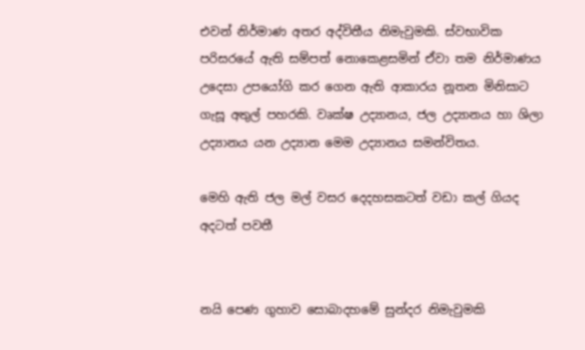එවන් නිර්මාණ අතර අද්විතීය නිමැවුමකි. ස්වභාවික පරිසරයේ ඇති සම්පත් නොකෙළසමින් ඒවා තම නිර්මාණය උදෙසා උපයෝගි කර ගෙන ඇති ආකාරය නූතන මිනිසාට ගැසූ අතුල් පහරකි. වෘක්ෂ උද්‍යානය, ජල උද්‍යානය හා ශිලා උද්‍යානය යන උද්‍යාන මෙම උද්‍යානය සමන්විතය.

මෙහි ඇති ජල මල් වසර දෙදහසකටත් වඩා කල් ගියද අදටත් පවතී


නයි පෙණ ගුහාව සොබාදහමේ සුන්දර නිමැවුමකි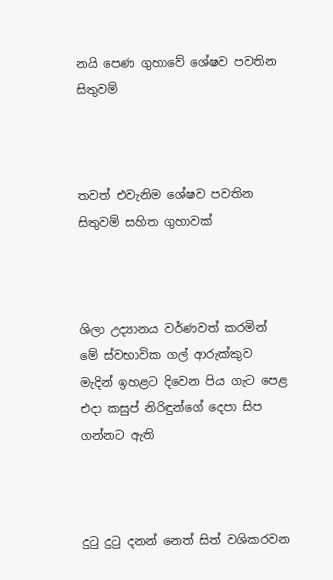නයි පෙණ ගුහාවේ ශේෂව පවතින සිතුවම්



තවත් එවැනිම ශේෂව පවතින සිතුවම් සහිත ගුහාවක්



ශිලා උද්‍යානය වර්ණවත් කරමින් මේ ස්වභාවික ගල් ආරුක්කුව මැදින් ඉහළට දිවෙන පිය ගැට පෙළ එදා කසුප් නිරිඳුන්ගේ දෙපා සිප ගන්නට ඇති



දුටු දුටු දනන් නෙත් සිත් වශිකරවන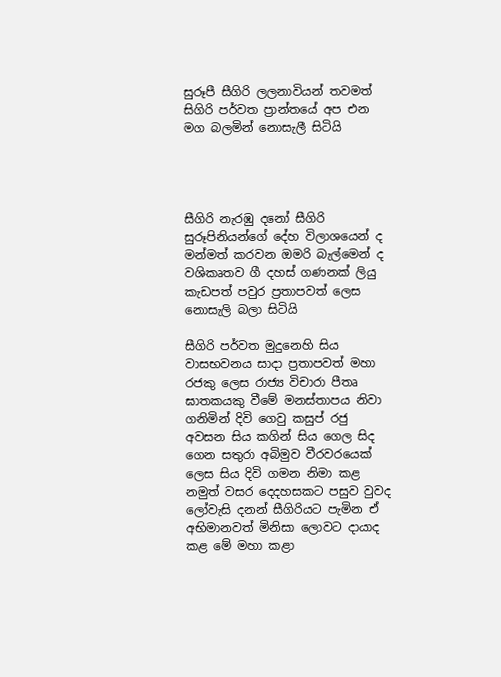සුරූපී සීගිරි ලලනාවියන් තවමත් සිගිරි පර්වත ප්‍රාන්තයේ අප එන මග බලමින් නොසැලී සිටියි




සීගිරි නැරඹු දනෝ සීගිරි සුරූපිනියන්ගේ දේහ විලාශයෙන් ද  මන්මත් කරවන ඔමරි බැල්මෙන් ද වශිකෘතව ගී දහස් ගණනක් ලියු කැඩපත් පවුර ප්‍රතාපවත් ලෙස නොසැලි බලා සිටියි

සීගිරි පර්වත මුදුනෙහි සිය වාසභවනය සාදා ප්‍රතාපවත් මහා රජකු ලෙස රාජ්‍ය විචාරා පීතෘ ඝාතකයකු වීමේ මනස්තාපය නිවා ගනිමින් දිවි ගෙවු කසුප් රජු අවසන සිය කගින් සිය ගෙල සිද ගෙන සතුරා අබිමුව වීරවරයෙක් ලෙස සිය දිවි ගමන නිමා කළ නමුත් වසර දෙදහසකට පසුව වුවද ලෝවැසි දනන් සීගිරියට පැමින ඒ අභිමානවත් මිනිසා ලොවට දායාද කළ මේ මහා කළා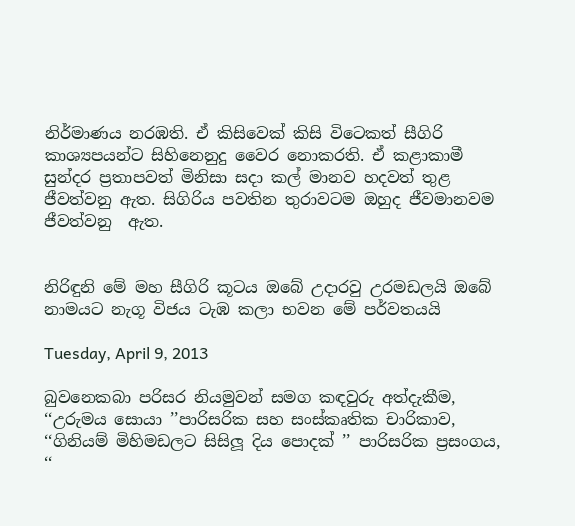නිර්මාණය නරඹති. ඒ කිසිවෙක් කිසි විටෙකත් සීගිරි කාශ්‍යපයන්ට සිහිනෙනුදු වෛර නොකරති. ඒ කළාකාමී සුන්දර ප්‍රතාපවත් මිනිසා සදා කල් මානව හදවත් තුළ ජීවත්වනු ඇත. සිගිරිය පවතින තුරාවටම ඔහුද ජීවමානවම ජීවත්වනු  ඇත.


නිරිඳුනි මේ මහ සීගිරි කූටය ඔබේ උදාරවු උරමඩලයි ඔබේ නාමයට නැගූ විජය ටැඹ කලා භවන මේ පර්වතයයි

Tuesday, April 9, 2013

බුවනෙකබා පරිසර නියමුවන් සමග කඳවුරු අත්දැකීම, ‘‘උරුමය සොයා ’’පාරිසරික සහ සංස්කෘතික චාරිකාව, ‘‘ගිනියම් මිහිමඩලට සිසිලූ දිය පොදක් ’’ පාරිසරික ප්‍රසංගය, ‘‘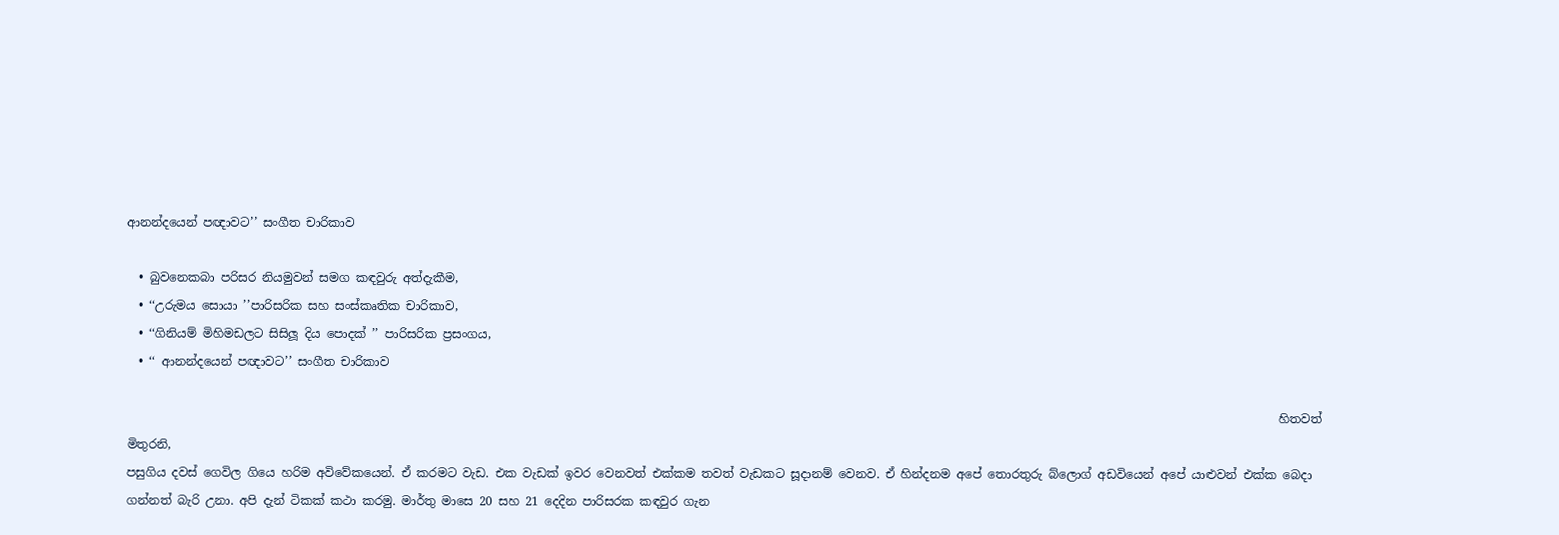ආනන්දයෙන් පඥාවට’’ සංගීත චාරිකාව

  • බුවනෙකබා පරිසර නියමුවන් සමග කඳවුරු අත්දැකීම,
  • ‘‘උරුමය සොයා ’’පාරිසරික සහ සංස්කෘතික චාරිකාව,
  • ‘‘ගිනියම් මිහිමඩලට සිසිලූ දිය පොදක් ’’ පාරිසරික ප්‍රසංගය,
  • ‘‘ ආනන්දයෙන් පඥාවට’’ සංගීත චාරිකාව

                                                                                                                                                                                                හිතවත් මිතුරනි,
පසුගිය දවස් ගෙවිල ගියෙ හරිම අවිවේකයෙන්. ඒ කරමට වැඩ. එක වැඩක් ඉවර වෙනවත් එක්කම තවත් වැඩකට සූදානම් වෙනව. ඒ හින්දනම අපේ තොරතුරු බ්ලොග් අඩවියෙන් අපේ යාළුවන් එක්ක බෙදා ගන්නත් බැරි උනා. අපි දැන් ටිකක් කථා කරමු. මාර්තු මාසෙ 20 සහ 21 දෙදින පාරිසරක කඳවුර ගැන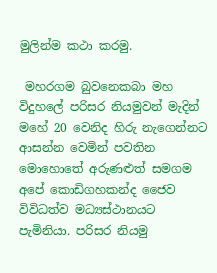මුලින්ම කථා කරමු.

 මහරගම බුවනෙකබා මහ විදුහලේ පරිසර නියමුවන් මැදින් මහේ 20 වෙනිද හිරු නැගෙන්නට ආසන්න වෙමින් පවතින මොහොතේ අරුණළුත් සමගම අපේ කොඩිගහකන්ද ජෛව විවිධත්ව මධ්‍යස්ථානයට පැමිනියා. පරිසර නියමු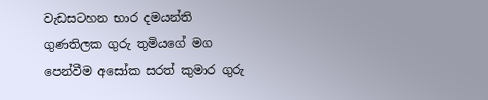වැඩසටහන භාර දමයන්ති ගුණතිලක ගුරු තුමියගේ මග පෙන්වීම අසෝක සරත් කුමාර ගුරු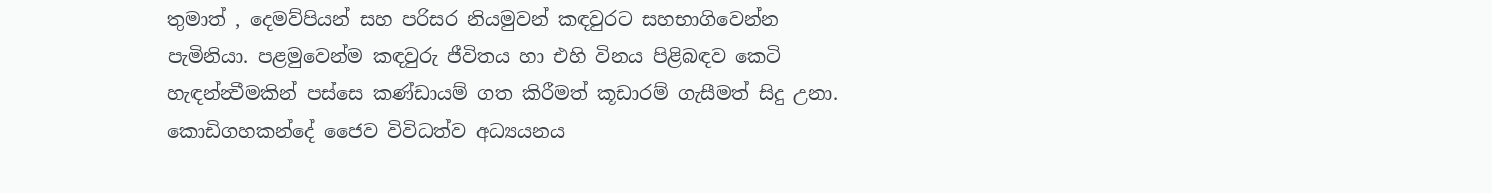තුමාත් , දෙමව්පියන් සහ පරිසර නියමුවන් කඳවුරට සහභාගිවෙන්න පැමිනියා. පළමුවෙන්ම කඳවුරු ජීවිතය හා එහි විනය පිළිබඳව කෙටි හැඳන්න්‍වීමකින් පස්සෙ කණ්ඩායම් ගත කිරීමත් කූඩාරම් ගැසීමත් සිදු උනා.        කොඩිගහකන්දේ ජෛව විවිධත්ව අධ්‍යයනය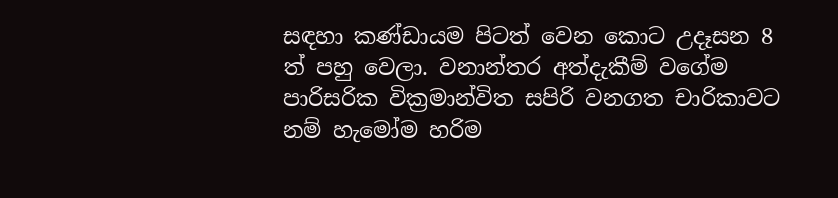සඳහා කණ්ඩායම පිටත් වෙන කොට උදෑසන 8 ත් පහු වෙලා. වනාන්තර අත්දැකීම් වගේම පාරිසරික වික්‍රමාන්විත සපිරි වනගත චාරිකාවට නම් හැමෝම හරිම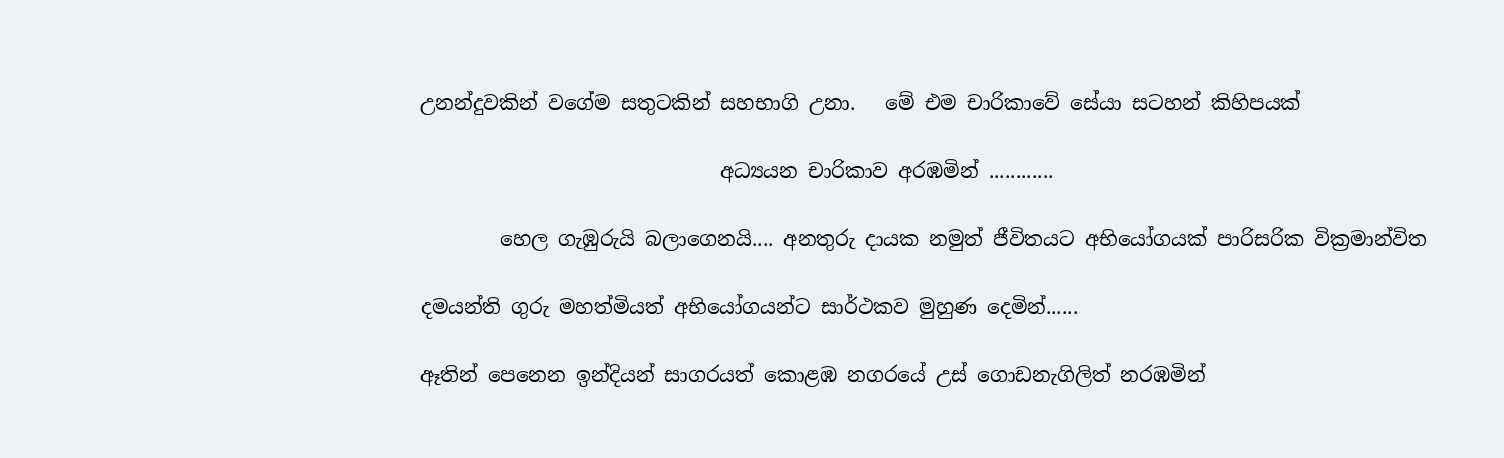උනන්දුවකින් වගේම සතුටකින් සහභාගි උනා.   මේ එම චාරිකාවේ සේයා සටහන් කිහිපයක්

                              අධ්‍යයන චාරිකාව අරඹමින් ............

        හෙල ගැඹුරුයි බලාගෙනයි.... අනතුරු දායක නමුත් ජීවිතයට අභියෝගයක් පාරිසරික වික්‍රමාන්විත

දමයන්ති ගුරු මහත්මියත් අභියෝගයන්ට සාර්ථකව මුහුණ දෙමින්......

ඈතින් පෙනෙන ඉන්දියන් සාගරයත් කොළඹ නගරයේ උස් ගොඩනැගිලිත් නරඹමින්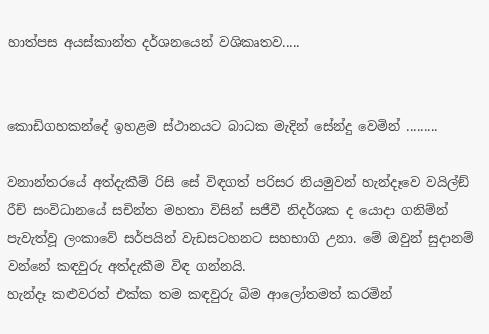හාත්පස අයස්කාන්ත දර්ශනයෙන් වශිකෘතව.....


කොඩිගහකන්දේ ඉහළම ස්ථානයට බාධක මැදින් සේන්දු වෙමින් .........

වනාන්තරයේ අත්දැකීම් රිසි සේ විඳගත් පරිසර නියමුවන් හැන්දෑවෙ වයිල්ඞ් රීච් සංවිධානයේ සචින්ත මහතා විසින් සජීවී නිදර්ශක ද යොදා ගනිම්න් පැවැත්වූ ලංකාවේ සර්පයින් වැඩසටහනට සහභාගි උනා. මේ ඔවුන් සුදානම් වන්නේ කඳවුරු අත්දැකීම විඳ ගන්නයි.
හැන්දෑ කළුවරත් එක්ක තම කඳවුරු බිම ආලෝතමත් කරමින්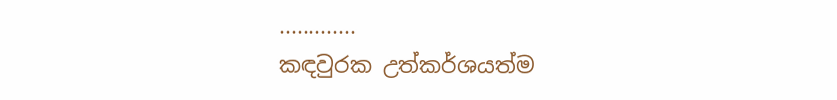.............
කඳවුරක උත්කර්ශයත්ම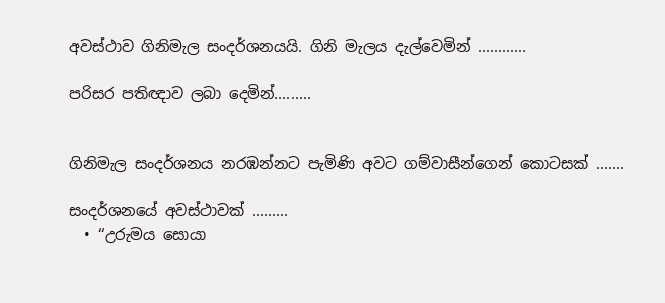අවස්ථාව ගිනිමැල සංදර්ශනයයි. ගිනි මැලය දැල්වෙමින් ............

පරිසර පතිඥාව ලබා දෙමින්.........


ගිනිමැල සංදර්ශනය නරඹන්නට පැමිණි අවට ගම්වාසීන්ගෙන් කොටසක් .......

සංදර්ශනයේ අවස්ථාවක් .........
  • ‘‘උරුමය සොයා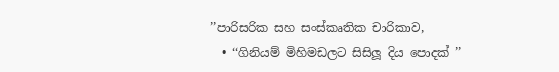’’පාරිසරික සහ සංස්කෘතික චාරිකාව,
  • ‘‘ගිනියම් මිහිමඩලට සිසිලූ දිය පොදක් ’’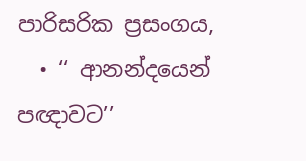පාරිසරික ප්‍රසංගය,
  • ‘‘ ආනන්දයෙන් පඥාවට’’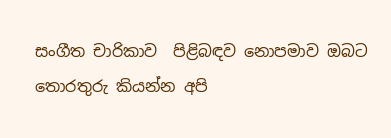සංගීත චාරිකාව  පිළිබඳව නොපමාව ඔබට තොරතුරු කියන්න අපි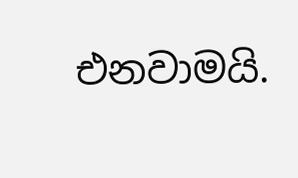එනවාමයි.